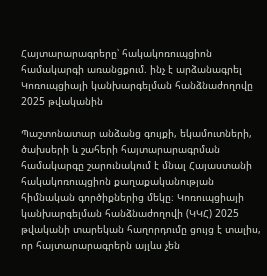Հայտարարագրերը՝ հակակոռուպցիոն համակարգի առանցքում. ինչ է արձանագրել Կոռուպցիայի կանխարգելման հանձնաժողովը 2025 թվականին

Պաշտոնատար անձանց գույքի, եկամուտների, ծախսերի և շահերի հայտարարագրման համակարգը շարունակում է մնալ Հայաստանի հակակոռուպցիոն քաղաքականության հիմնական գործիքներից մեկը։ Կոռուպցիայի կանխարգելման հանձնաժողովի (ԿԿՀ) 2025 թվականի տարեկան հաղորդումը ցույց է տալիս, որ հայտարարագրերն այլևս չեն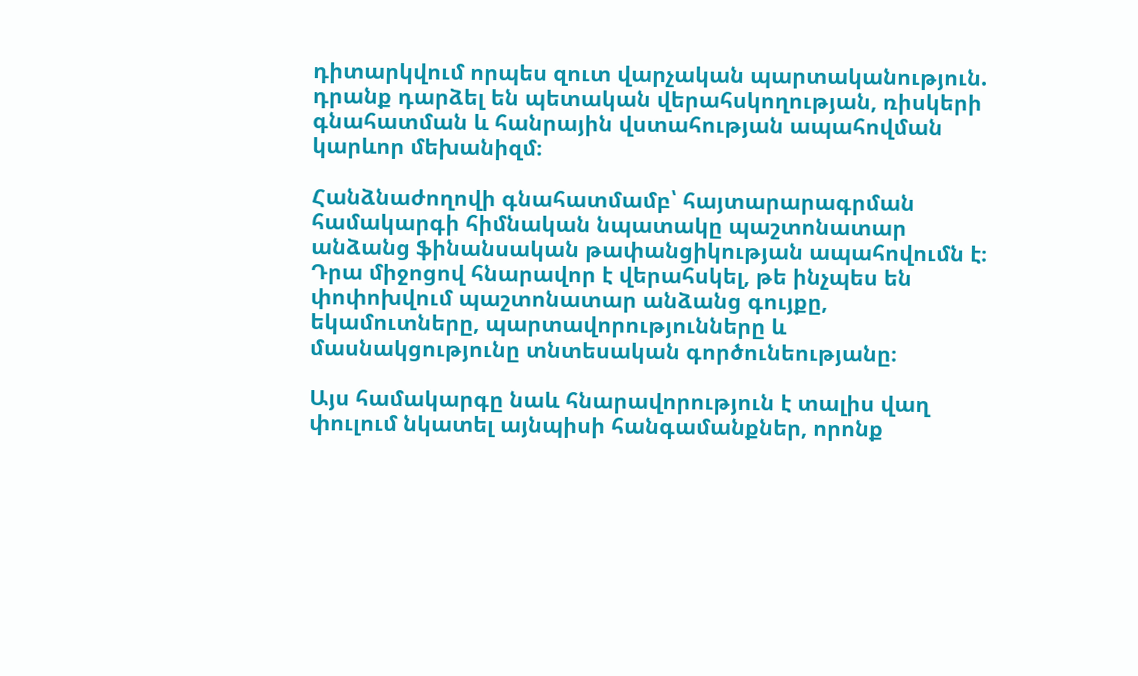դիտարկվում որպես զուտ վարչական պարտականություն. դրանք դարձել են պետական վերահսկողության, ռիսկերի գնահատման և հանրային վստահության ապահովման կարևոր մեխանիզմ։

Հանձնաժողովի գնահատմամբ՝ հայտարարագրման համակարգի հիմնական նպատակը պաշտոնատար անձանց ֆինանսական թափանցիկության ապահովումն է։ Դրա միջոցով հնարավոր է վերահսկել, թե ինչպես են փոփոխվում պաշտոնատար անձանց գույքը, եկամուտները, պարտավորությունները և մասնակցությունը տնտեսական գործունեությանը։

Այս համակարգը նաև հնարավորություն է տալիս վաղ փուլում նկատել այնպիսի հանգամանքներ, որոնք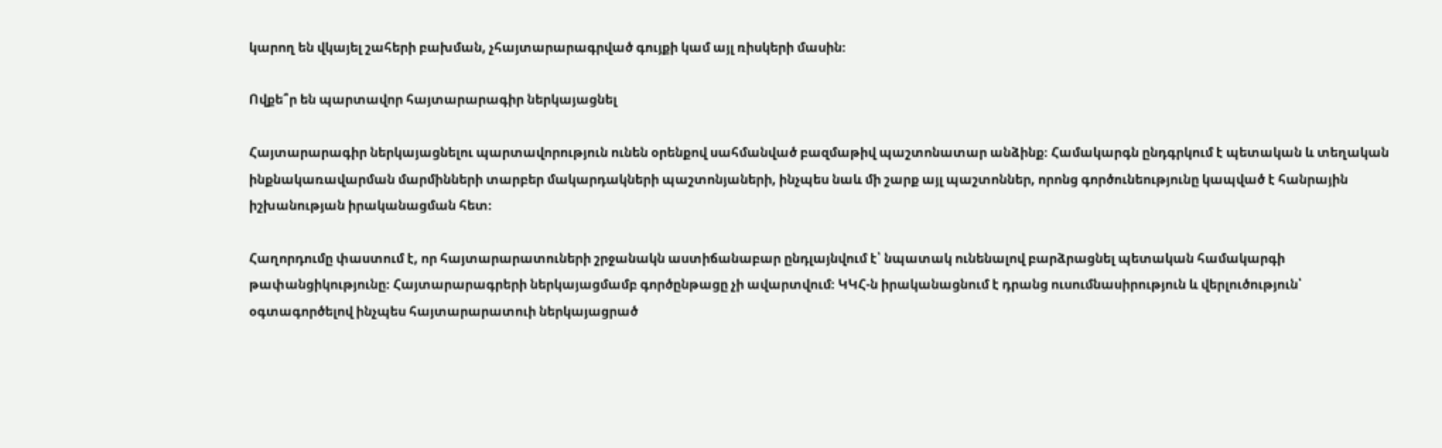կարող են վկայել շահերի բախման, չհայտարարագրված գույքի կամ այլ ռիսկերի մասին։

Ովքե՞ր են պարտավոր հայտարարագիր ներկայացնել

Հայտարարագիր ներկայացնելու պարտավորություն ունեն օրենքով սահմանված բազմաթիվ պաշտոնատար անձինք։ Համակարգն ընդգրկում է պետական և տեղական ինքնակառավարման մարմինների տարբեր մակարդակների պաշտոնյաների, ինչպես նաև մի շարք այլ պաշտոններ, որոնց գործունեությունը կապված է հանրային իշխանության իրականացման հետ։

Հաղորդումը փաստում է, որ հայտարարատուների շրջանակն աստիճանաբար ընդլայնվում է՝ նպատակ ունենալով բարձրացնել պետական համակարգի թափանցիկությունը։ Հայտարարագրերի ներկայացմամբ գործընթացը չի ավարտվում։ ԿԿՀ-ն իրականացնում է դրանց ուսումնասիրություն և վերլուծություն՝ օգտագործելով ինչպես հայտարարատուի ներկայացրած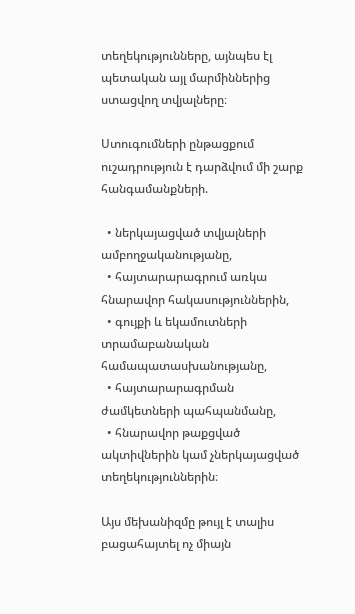տեղեկությունները, այնպես էլ պետական այլ մարմիններից ստացվող տվյալները։

Ստուգումների ընթացքում ուշադրություն է դարձվում մի շարք հանգամանքների.

  • ներկայացված տվյալների ամբողջականությանը,
  • հայտարարագրում առկա հնարավոր հակասություններին,
  • գույքի և եկամուտների տրամաբանական համապատասխանությանը,
  • հայտարարագրման ժամկետների պահպանմանը,
  • հնարավոր թաքցված ակտիվներին կամ չներկայացված տեղեկություններին։

Այս մեխանիզմը թույլ է տալիս բացահայտել ոչ միայն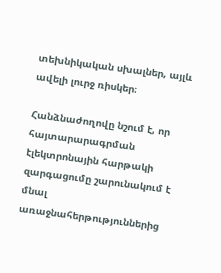տեխնիկական սխալներ, այլև ավելի լուրջ ռիսկեր։

Հանձնաժողովը նշում է, որ հայտարարագրման էլեկտրոնային հարթակի զարգացումը շարունակում է մնալ առաջնահերթություններից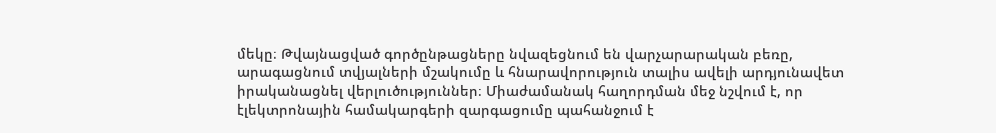մեկը։ Թվայնացված գործընթացները նվազեցնում են վարչարարական բեռը, արագացնում տվյալների մշակումը և հնարավորություն տալիս ավելի արդյունավետ իրականացնել վերլուծություններ։ Միաժամանակ հաղորդման մեջ նշվում է, որ էլեկտրոնային համակարգերի զարգացումը պահանջում է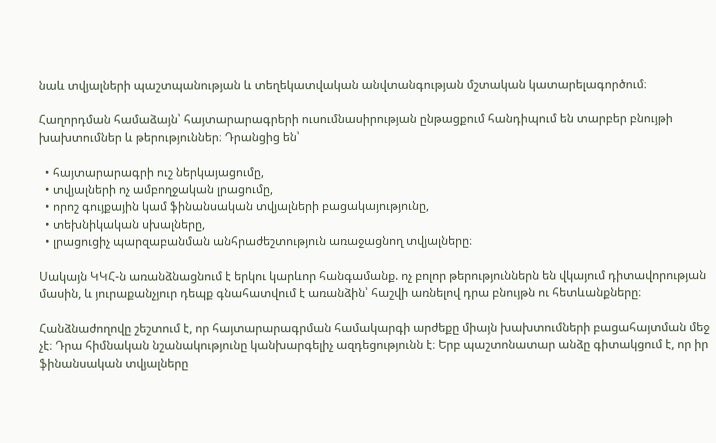նաև տվյալների պաշտպանության և տեղեկատվական անվտանգության մշտական կատարելագործում։

Հաղորդման համաձայն՝ հայտարարագրերի ուսումնասիրության ընթացքում հանդիպում են տարբեր բնույթի խախտումներ և թերություններ։ Դրանցից են՝

  • հայտարարագրի ուշ ներկայացումը,
  • տվյալների ոչ ամբողջական լրացումը,
  • որոշ գույքային կամ ֆինանսական տվյալների բացակայությունը,
  • տեխնիկական սխալները,
  • լրացուցիչ պարզաբանման անհրաժեշտություն առաջացնող տվյալները։

Սակայն ԿԿՀ-ն առանձնացնում է երկու կարևոր հանգամանք. ոչ բոլոր թերություններն են վկայում դիտավորության մասին, և յուրաքանչյուր դեպք գնահատվում է առանձին՝ հաշվի առնելով դրա բնույթն ու հետևանքները։

Հանձնաժողովը շեշտում է, որ հայտարարագրման համակարգի արժեքը միայն խախտումների բացահայտման մեջ չէ։ Դրա հիմնական նշանակությունը կանխարգելիչ ազդեցությունն է։ Երբ պաշտոնատար անձը գիտակցում է, որ իր ֆինանսական տվյալները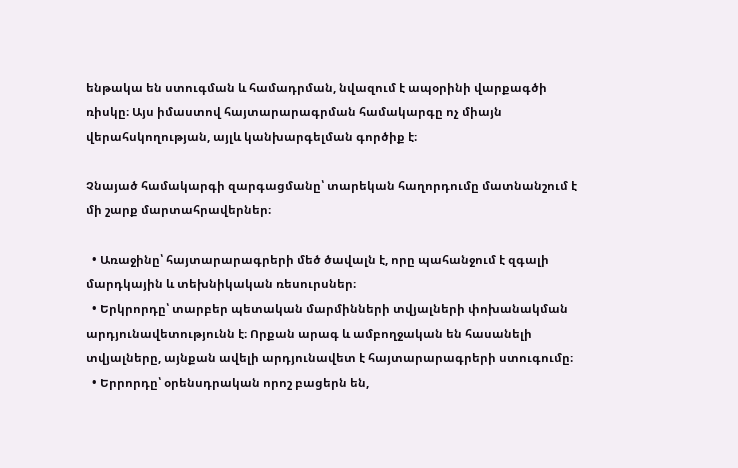ենթակա են ստուգման և համադրման, նվազում է ապօրինի վարքագծի ռիսկը։ Այս իմաստով հայտարարագրման համակարգը ոչ միայն վերահսկողության, այլև կանխարգելման գործիք է։

Չնայած համակարգի զարգացմանը՝ տարեկան հաղորդումը մատնանշում է մի շարք մարտահրավերներ։

  • Առաջինը՝ հայտարարագրերի մեծ ծավալն է, որը պահանջում է զգալի մարդկային և տեխնիկական ռեսուրսներ։
  • Երկրորդը՝ տարբեր պետական մարմինների տվյալների փոխանակման արդյունավետությունն է։ Որքան արագ և ամբողջական են հասանելի տվյալները, այնքան ավելի արդյունավետ է հայտարարագրերի ստուգումը։
  • Երրորդը՝ օրենսդրական որոշ բացերն են,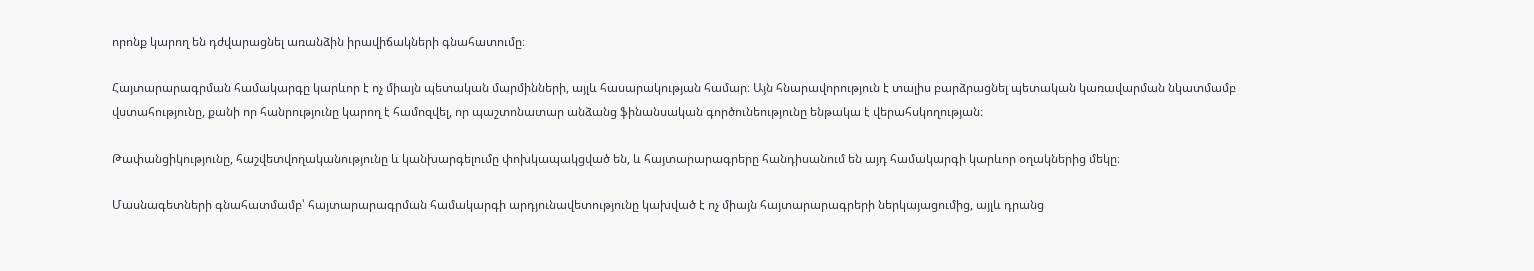որոնք կարող են դժվարացնել առանձին իրավիճակների գնահատումը։

Հայտարարագրման համակարգը կարևոր է ոչ միայն պետական մարմինների, այլև հասարակության համար։ Այն հնարավորություն է տալիս բարձրացնել պետական կառավարման նկատմամբ վստահությունը, քանի որ հանրությունը կարող է համոզվել, որ պաշտոնատար անձանց ֆինանսական գործունեությունը ենթակա է վերահսկողության։

Թափանցիկությունը, հաշվետվողականությունը և կանխարգելումը փոխկապակցված են, և հայտարարագրերը հանդիսանում են այդ համակարգի կարևոր օղակներից մեկը։

Մասնագետների գնահատմամբ՝ հայտարարագրման համակարգի արդյունավետությունը կախված է ոչ միայն հայտարարագրերի ներկայացումից, այլև դրանց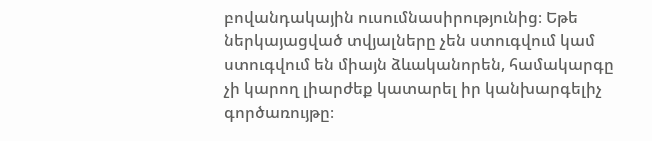բովանդակային ուսումնասիրությունից։ Եթե ներկայացված տվյալները չեն ստուգվում կամ ստուգվում են միայն ձևականորեն, համակարգը չի կարող լիարժեք կատարել իր կանխարգելիչ գործառույթը։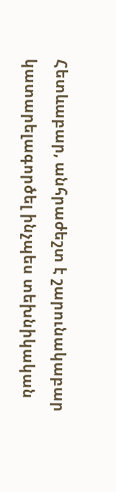Հետևաբար, անհրաժեշտ է շարունակաբար կատարելագործել ինչպես տեխնիկական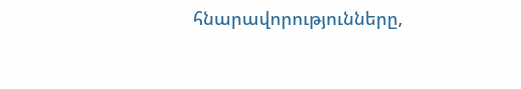հնարավորությունները,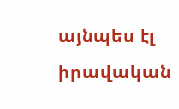այնպես էլ իրավական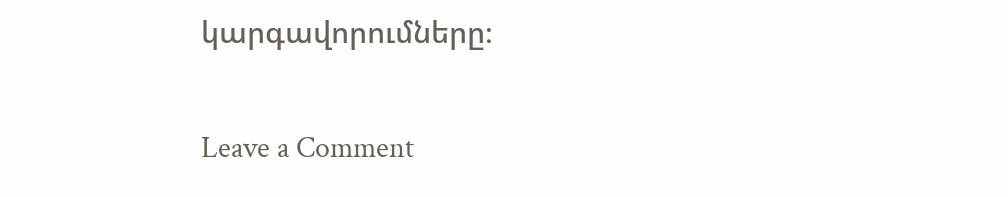կարգավորումները։

Leave a Comment